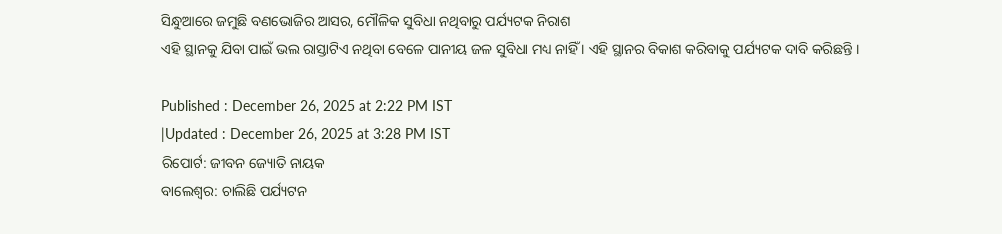ସିନ୍ଧୁଆରେ ଜମୁଛି ବଣଭୋଜିର ଆସର, ମୌଳିକ ସୁବିଧା ନଥିବାରୁ ପର୍ଯ୍ୟଟକ ନିରାଶ
ଏହି ସ୍ଥାନକୁ ଯିବା ପାଇଁ ଭଲ ରାସ୍ତାଟିଏ ନଥିବା ବେଳେ ପାନୀୟ ଜଳ ସୁବିଧା ମଧ୍ୟ ନାହିଁ । ଏହି ସ୍ଥାନର ବିକାଶ କରିବାକୁ ପର୍ଯ୍ୟଟକ ଦାବି କରିଛନ୍ତି ।

Published : December 26, 2025 at 2:22 PM IST
|Updated : December 26, 2025 at 3:28 PM IST
ରିପୋର୍ଟ: ଜୀବନ ଜ୍ୟୋତି ନାୟକ
ବାଲେଶ୍ବର: ଚାଲିଛି ପର୍ଯ୍ୟଟନ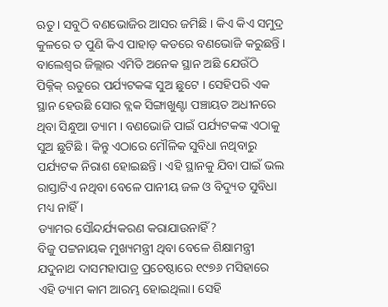ଋତୁ। ସବୁଠି ବଣଭୋଜିର ଆସର ଜମିଛି । କିଏ କିଏ ସମୁଦ୍ର କୁଳରେ ତ ପୁଣି କିଏ ପାହାଡ଼ କଡରେ ବଣଭୋଜି କରୁଛନ୍ତି । ବାଲେଶ୍ୱର ଜିଲ୍ଲାର ଏମିତି ଅନେକ ସ୍ଥାନ ଅଛି ଯେଉଁଠି ପିକ୍ନିକ୍ ଋତୁରେ ପର୍ଯ୍ୟଟକଙ୍କ ସୁଅ ଛୁଟେ । ସେହିପରି ଏକ ସ୍ଥାନ ହେଉଛି ସୋର ବ୍ଲକ ସିଙ୍ଗାଖୁଣ୍ଟା ପଞ୍ଚାୟତ ଅଧୀନରେ ଥିବା ସିନ୍ଧୁଆ ଡ୍ୟାମ । ବଣଭୋଜି ପାଇଁ ପର୍ଯ୍ୟଟକଙ୍କ ଏଠାକୁ ସୁଅ ଛୁଟିଛି । କିନ୍ତୁ ଏଠାରେ ମୌଳିକ ସୁବିଧା ନଥିବାରୁ ପର୍ଯ୍ୟଟକ ନିରାଶ ହୋଇଛନ୍ତି । ଏହି ସ୍ଥାନକୁ ଯିବା ପାଇଁ ଭଲ ରାସ୍ତାଟିଏ ନଥିବା ବେଳେ ପାନୀୟ ଜଳ ଓ ବିଦ୍ୟୁତ ସୁବିଧା ମଧ୍ୟ ନାହିଁ ।
ଡ୍ୟାମର ସୌନ୍ଦର୍ଯ୍ୟକରଣ କରାଯାଉନାହିଁ?
ବିଜୁ ପଟ୍ଟନାୟକ ମୁଖ୍ୟମନ୍ତ୍ରୀ ଥିବା ବେଳେ ଶିକ୍ଷାମନ୍ତ୍ରୀ ଯଦୁନାଥ ଦାସମହାପାତ୍ର ପ୍ରଚେଷ୍ଠାରେ ୧୯୭୬ ମସିହାରେ ଏହି ଡ୍ୟାମ କାମ ଆରମ୍ଭ ହୋଇଥିଲା। ସେହି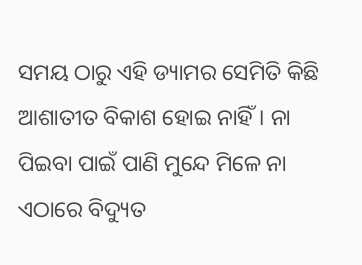ସମୟ ଠାରୁ ଏହି ଡ୍ୟାମର ସେମିତି କିଛି ଆଶାତୀତ ବିକାଶ ହୋଇ ନାହିଁ। ନା ପିଇବା ପାଇଁ ପାଣି ମୁନ୍ଦେ ମିଳେ ନା ଏଠାରେ ବିଦ୍ୟୁତ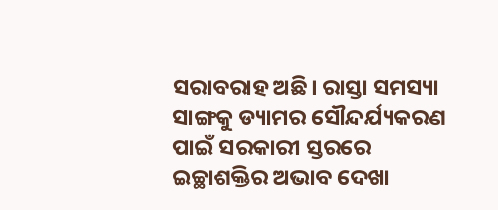ସରାବରାହ ଅଛି। ରାସ୍ତା ସମସ୍ୟା ସାଙ୍ଗକୁ ଡ୍ୟାମର ସୌନ୍ଦର୍ଯ୍ୟକରଣ ପାଇଁ ସରକାରୀ ସ୍ତରରେ ଇଚ୍ଛାଶକ୍ତିର ଅଭାବ ଦେଖା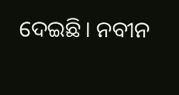ଦେଇଛି। ନବୀନ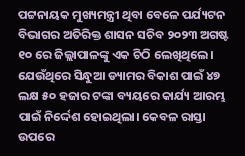ପଟ୍ଟନାୟକ ମୁଖ୍ୟମନ୍ତ୍ରୀ ଥିବା ବେଳେ ପର୍ଯ୍ୟଟନ ବିଭାଗର ଅତିରିକ୍ତ ଶାସନ ସଚିବ ୨୦୨୩ ଅଗଷ୍ଟ ୧୦ ରେ ଜିଲ୍ଲାପାଳଙ୍କୁ ଏକ ଚିଠି ଲେଖିଥିଲେ। ଯେଉଁଥିରେ ସିନ୍ଧୁଆ ଡ୍ୟାମର ବିକାଶ ପାଇଁ ୪୭ ଲକ୍ଷ ୫୦ ହଜାର ଟଙ୍କା ବ୍ୟୟରେ କାର୍ଯ୍ୟ ଆରମ୍ଭ ପାଇଁ ନିର୍ଦ୍ଦେଶ ହୋଇଥିଲା। କେବଳ ରାସ୍ତା ଉପରେ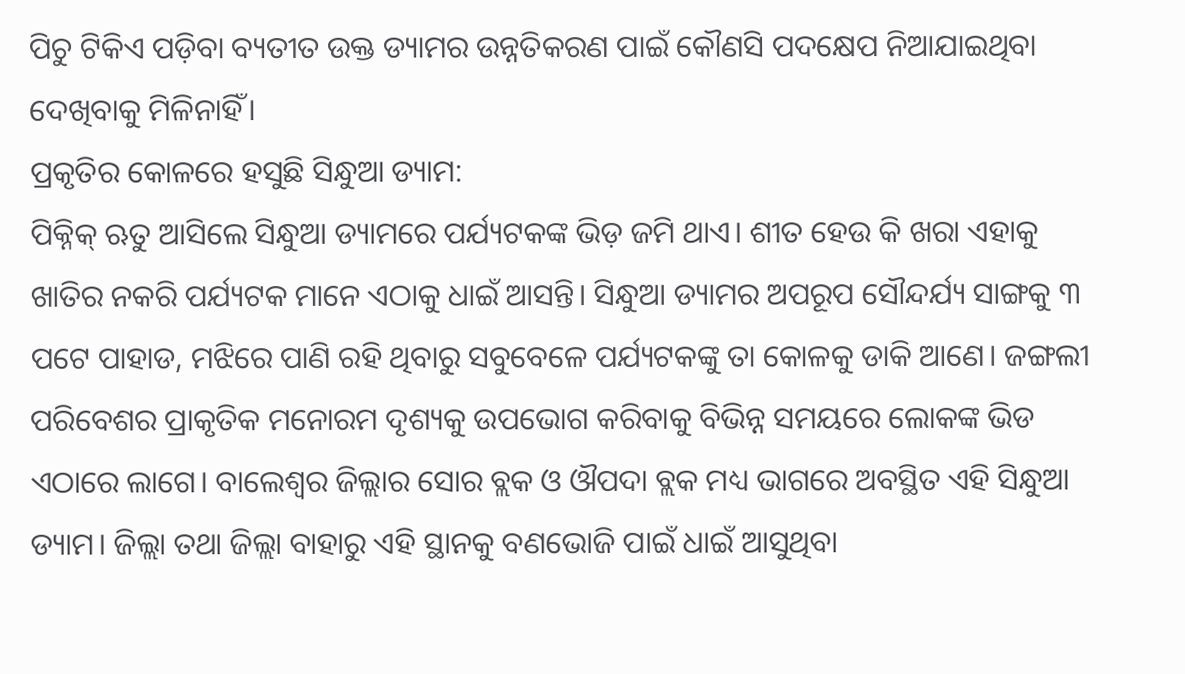ପିଚୁ ଟିକିଏ ପଡ଼ିବା ବ୍ୟତୀତ ଉକ୍ତ ଡ୍ୟାମର ଉନ୍ନତିକରଣ ପାଇଁ କୌଣସି ପଦକ୍ଷେପ ନିଆଯାଇଥିବା ଦେଖିବାକୁ ମିଳିନାହିଁ।
ପ୍ରକୃତିର କୋଳରେ ହସୁଛି ସିନ୍ଧୁଆ ଡ୍ୟାମ:
ପିକ୍ନିକ୍ ଋତୁ ଆସିଲେ ସିନ୍ଧୁଆ ଡ୍ୟାମରେ ପର୍ଯ୍ୟଟକଙ୍କ ଭିଡ଼ ଜମି ଥାଏ। ଶୀତ ହେଉ କି ଖରା ଏହାକୁ ଖାତିର ନକରି ପର୍ଯ୍ୟଟକ ମାନେ ଏଠାକୁ ଧାଇଁ ଆସନ୍ତି। ସିନ୍ଧୁଆ ଡ୍ୟାମର ଅପରୂପ ସୌନ୍ଦର୍ଯ୍ୟ ସାଙ୍ଗକୁ ୩ ପଟେ ପାହାଡ, ମଝିରେ ପାଣି ରହି ଥିବାରୁ ସବୁବେଳେ ପର୍ଯ୍ୟଟକଙ୍କୁ ତା କୋଳକୁ ଡାକି ଆଣେ। ଜଙ୍ଗଲୀ ପରିବେଶର ପ୍ରାକୃତିକ ମନୋରମ ଦୃଶ୍ୟକୁ ଉପଭୋଗ କରିବାକୁ ବିଭିନ୍ନ ସମୟରେ ଲୋକଙ୍କ ଭିଡ ଏଠାରେ ଲାଗେ। ବାଲେଶ୍ୱର ଜିଲ୍ଲାର ସୋର ବ୍ଲକ ଓ ଔପଦା ବ୍ଲକ ମଧ୍ୟ ଭାଗରେ ଅବସ୍ଥିତ ଏହି ସିନ୍ଧୁଆ ଡ୍ୟାମ। ଜିଲ୍ଲା ତଥା ଜିଲ୍ଲା ବାହାରୁ ଏହି ସ୍ଥାନକୁ ବଣଭୋଜି ପାଇଁ ଧାଇଁ ଆସୁଥିବା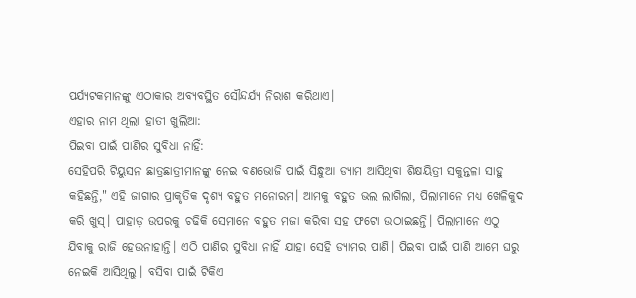ପର୍ଯ୍ୟଟକମାନଙ୍କୁ ଏଠାକାର ଅବ୍ୟବସ୍ଥିତ ସୌନ୍ଦର୍ଯ୍ୟ ନିରାଶ କରିଥାଏ।
ଏହାର ନାମ ଥିଲା ହାତୀ ଖୁଲିଆ:
ପିଇବା ପାଇଁ ପାଣିର ସୁବିଧା ନାହିଁ:
ସେହିପରି ଟିୟୁସନ ଛାତ୍ରଛାତ୍ରୀମାନଙ୍କୁ ନେଇ ବଣଭୋଜି ପାଇଁ ସିନ୍ଧୁଆ ଡ୍ୟାମ ଆସିଥିବା ଶିକ୍ଷୟିତ୍ରୀ ସକୁନ୍ତଳା ସାହୁ କହିଛନ୍ତି," ଏହି ଜାଗାର ପ୍ରାକୃତିକ ଦୃଶ୍ୟ ବହୁତ ମନୋରମ। ଆମକୁ ବହୁତ ଭଲ ଲାଗିଲା, ପିଲାମାନେ ମଧ୍ୟ ଖେଳିକୁଦ କରି ଖୁସ୍। ପାହାଡ଼ ଉପରକୁ ଚଢିକି ସେମାନେ ବହୁତ ମଜା କରିବା ସହ ଫଟୋ ଉଠାଇଛନ୍ତି। ପିଲାମାନେ ଏଠୁ ଯିବାକୁ ରାଜି ହେଉନାହାନ୍ତି। ଏଠି ପାଣିର ସୁବିଧା ନାହିଁ ଯାହା ସେହି ଡ୍ୟାମର ପାଣି। ପିଇବା ପାଇଁ ପାଣି ଆମେ ଘରୁ ନେଇକି ଆସିଥିଲୁ। ବସିବା ପାଇଁ ଟିକିଏ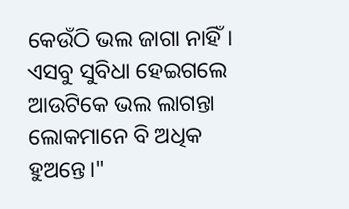କେଉଁଠି ଭଲ ଜାଗା ନାହିଁ। ଏସବୁ ସୁବିଧା ହେଇଗଲେ ଆଉଟିକେ ଭଲ ଲାଗନ୍ତା ଲୋକମାନେ ବି ଅଧିକ ହୁଅନ୍ତେ।"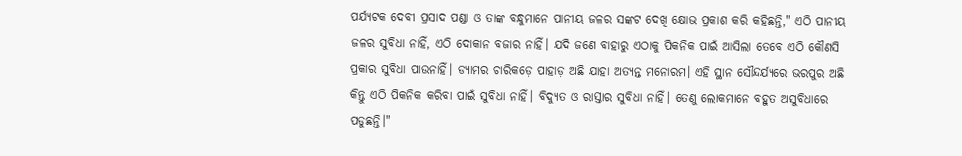ପର୍ଯ୍ୟଟକ ଦେବୀ ପ୍ରସାଦ ପଣ୍ଡା ଓ ତାଙ୍କ ବନ୍ଧୁମାନେ ପାନୀୟ ଜଳର ସଙ୍କଟ ଦେଖି କ୍ଷୋଭ ପ୍ରକାଶ କରି କହିଛନ୍ତି," ଏଠି ପାନୀୟ ଜଳର ସୁବିଧା ନାହିଁ, ଏଠି ଦୋକାନ ବଜାର ନାହିଁ। ଯଦି ଜଣେ ବାହାରୁ ଏଠାକୁ ପିକନିକ ପାଇଁ ଆସିଲା ତେବେ ଏଠି କୌଣସି ପ୍ରକାର ସୁବିଧା ପାଉନାହିଁ। ଡ୍ୟାମର ଚାରିକଡ଼େ ପାହାଡ଼ ଅଛି ଯାହା ଅତ୍ୟନ୍ତ ମନୋରମ। ଏହି ସ୍ଥାନ ସୌନ୍ଦର୍ଯ୍ୟରେ ଭରପୁର ଅଛି କିନ୍ତୁ ଏଠି ପିକନିକ କରିବା ପାଇଁ ସୁବିଧା ନାହିଁ। ବିଦ୍ୟୁତ ଓ ରାସ୍ତାର ସୁବିଧା ନାହିଁ। ତେଣୁ ଲୋକମାନେ ବହୁତ ଅସୁବିଧାରେ ପଡୁଛନ୍ତି।"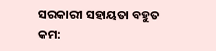ସରକାରୀ ସହାୟତା ବହୁତ କମ: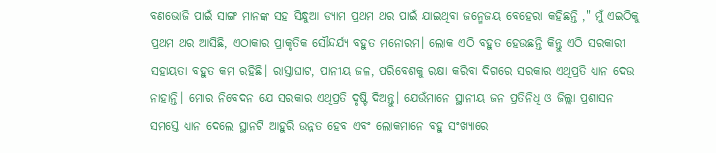ବଣଭୋଜି ପାଇଁ ସାଙ୍ଗ ମାନଙ୍କ ସହ ସିନ୍ଧୁଆ ଡ୍ୟାମ ପ୍ରଥମ ଥର ପାଇଁ ଯାଇଥିବା ଜନ୍ମେଜୟ ବେହେରା କହିଛନ୍ତି ," ମୁଁ ଏଇଠିକୁ ପ୍ରଥମ ଥର ଆସିଛି, ଏଠାକାର ପ୍ରାକୃତିକ ସୌନ୍ଦର୍ଯ୍ୟ ବହୁତ ମନୋରମ। ଲୋକ ଏଠି ବହୁତ ହେଉଛନ୍ତି କିନ୍ତୁ ଏଠି ସରକାରୀ ସହାୟତା ବହୁତ କମ ରହିଛି। ରାସ୍ତାଘାଟ, ପାନୀୟ ଜଳ, ପରିବେଶକୁ ରକ୍ଷା କରିବା ଦିଗରେ ସରକାର ଏଥିପ୍ରତି ଧ୍ୟାନ ଦେଉ ନାହାନ୍ତି। ମୋର ନିବେଦନ ଯେ ସରକାର ଏଥିପ୍ରତି ଦୃଷ୍ଟି ଦିଅନ୍ତୁ। ଯେଉଁମାନେ ସ୍ଥାନୀୟ ଜନ ପ୍ରତିନିଧି ଓ ଜିଲ୍ଲା ପ୍ରଶାସନ ସମସ୍ତେ ଧ୍ୟାନ ଦେଲେ ସ୍ଥାନଟି ଆହୁରି ଉନ୍ନତ ହେବ ଏବଂ ଲୋକମାନେ ବହୁ ସଂଖ୍ୟାରେ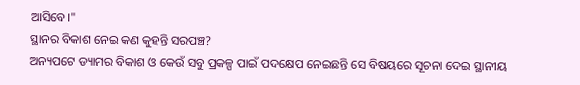ଆସିବେ।"
ସ୍ଥାନର ବିକାଶ ନେଇ କଣ କୁହନ୍ତି ସରପଞ୍ଚ?
ଅନ୍ୟପଟେ ଡ୍ୟାମର ବିକାଶ ଓ କେଉଁ ସବୁ ପ୍ରକଳ୍ପ ପାଇଁ ପଦକ୍ଷେପ ନେଇଛନ୍ତି ସେ ବିଷୟରେ ସୂଚନା ଦେଇ ସ୍ଥାନୀୟ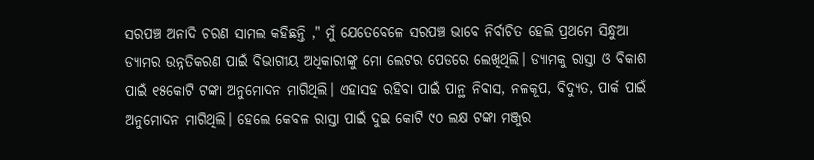ସରପଞ୍ଚ ଅନାଦି ଚରଣ ସାମଲ କହିଛନ୍ତି ," ମୁଁ ଯେତେବେଳେ ସରପଞ୍ଚ ଭାବେ ନିର୍ବାଚିତ ହେଲି ପ୍ରଥମେ ସିନ୍ଧୁଆ ଡ୍ୟାମର ଉନ୍ନତିକରଣ ପାଇଁ ବିଭାଗୀୟ ଅଧିକାରୀଙ୍କୁ ମୋ ଲେଟର ପେଡରେ ଲେଖିଥିଲି। ଡ୍ୟାମକୁ ରାସ୍ତା ଓ ବିକାଶ ପାଇଁ ୧୫କୋଟି ଟଙ୍କା ଅନୁମୋଦନ ମାଗିଥିଲି। ଏହାସହ ରହିବା ପାଇଁ ପାନ୍ଥ ନିବାସ, ନଳକୂପ, ବିଦ୍ୟୁତ, ପାର୍କ ପାଇଁ ଅନୁମୋଦନ ମାଗିଥିଲି। ହେଲେ କେବଳ ରାସ୍ତା ପାଇଁ ଦୁଇ କୋଟି ୯୦ ଲକ୍ଷ ଟଙ୍କା ମଞ୍ଜୁର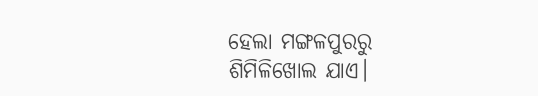ହେଲା ମଙ୍ଗଳପୁରରୁ ଶିମିଳିଖୋଲ ଯାଏ।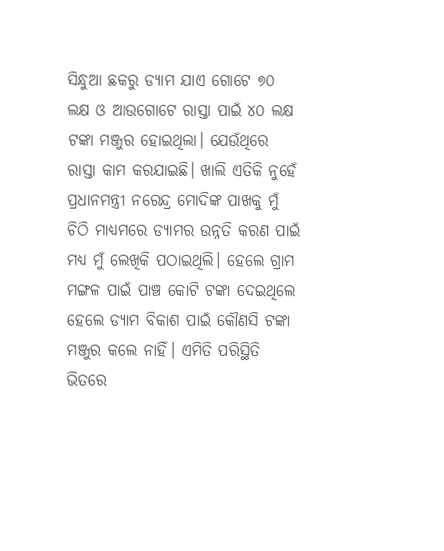ସିନ୍ଧୁଆ ଛକରୁ ଡ୍ୟାମ ଯାଏ ଗୋଟେ ୭୦ ଲକ୍ଷ ଓ ଆଉଗୋଟେ ରାସ୍ତା ପାଇଁ ୪୦ ଲକ୍ଷ ଟଙ୍କା ମଞ୍ଜୁର ହୋଇଥିଲା। ଯେଉଁଥିରେ ରାସ୍ତା କାମ କରଯାଇଛି। ଖାଲି ଏତିକି ନୁହେଁ ପ୍ରଧାନମନ୍ତ୍ରୀ ନରେନ୍ଦ୍ର ମୋଦିଙ୍କ ପାଖକୁ ମୁଁ ଚିଠି ମାଧ୍ୟମରେ ଡ୍ୟାମର ଉନ୍ନତି କରଣ ପାଇଁ ମଧ୍ୟ ମୁଁ ଲେଖିକି ପଠାଇଥିଲି। ହେଲେ ଗ୍ରାମ ମଙ୍ଗଳ ପାଇଁ ପାଞ୍ଚ କୋଟି ଟଙ୍କା ଦେଇଥିଲେ ହେଲେ ଡ୍ୟାମ ବିକାଶ ପାଇଁ କୌଣସି ଟଙ୍କା ମଞ୍ଜୁର କଲେ ନାହିଁ। ଏମିତି ପରିସ୍ଥିତି ଭିତରେ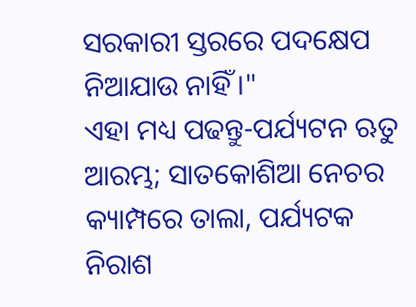ସରକାରୀ ସ୍ତରରେ ପଦକ୍ଷେପ ନିଆଯାଉ ନାହିଁ।"
ଏହା ମଧ୍ୟ ପଢନ୍ତୁ-ପର୍ଯ୍ୟଟନ ଋତୁ ଆରମ୍ଭ; ସାତକୋଶିଆ ନେଚର କ୍ୟାମ୍ପରେ ତାଲା, ପର୍ଯ୍ୟଟକ ନିରାଶ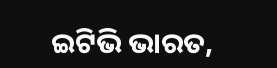ଇଟିଭି ଭାରତ,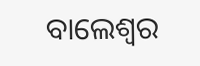ବାଲେଶ୍ବର